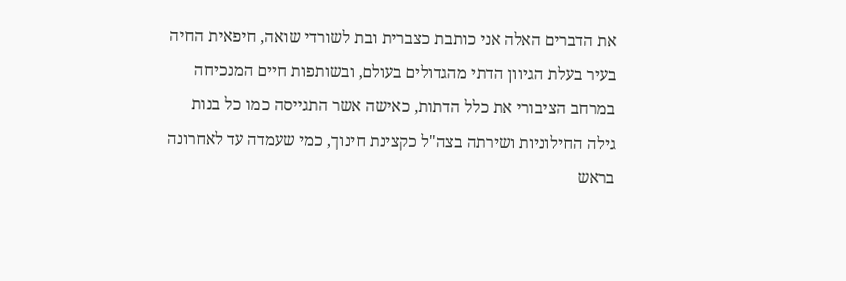את הדברים האלה אני כותבת כצברית ובת לשורדי שואה, חיפאית החיה בעיר בעלת הגיוון הדתי מהגדולים בעולם, ובשותפות חיים המנכיחה במרחב הציבורי את כלל הדתות, כאישה אשר התגייסה כמו כל בנות גילה החילוניות ושירתה בצה"ל כקצינת חינוך, כמי שעמדה עד לאחרונה בראש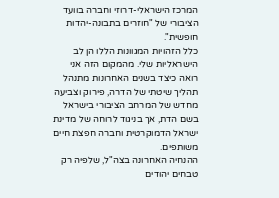המרכז הישראלי-דרוזי וחברה בוועד הציבורי של "חוזרים בתבונה-יהדות חופשית".
כלל הזהויות המגוונות הללו הן לב הישראליות שלי. מהמקום הזה אני רואה כיצד בשנים האחרונות מתנהל תהליך שיטתי של הדרה, פירוק וצביעה מחדש של המרחב הציבורי בישראל בשם הדת, אך בניגוד לרוחה של מדינת ישראל הדמוקרטית וחברה חפצת חיים משותפים.
ההנחיה האחרונה בצה"ל, שלפיה רק טבחים יהודים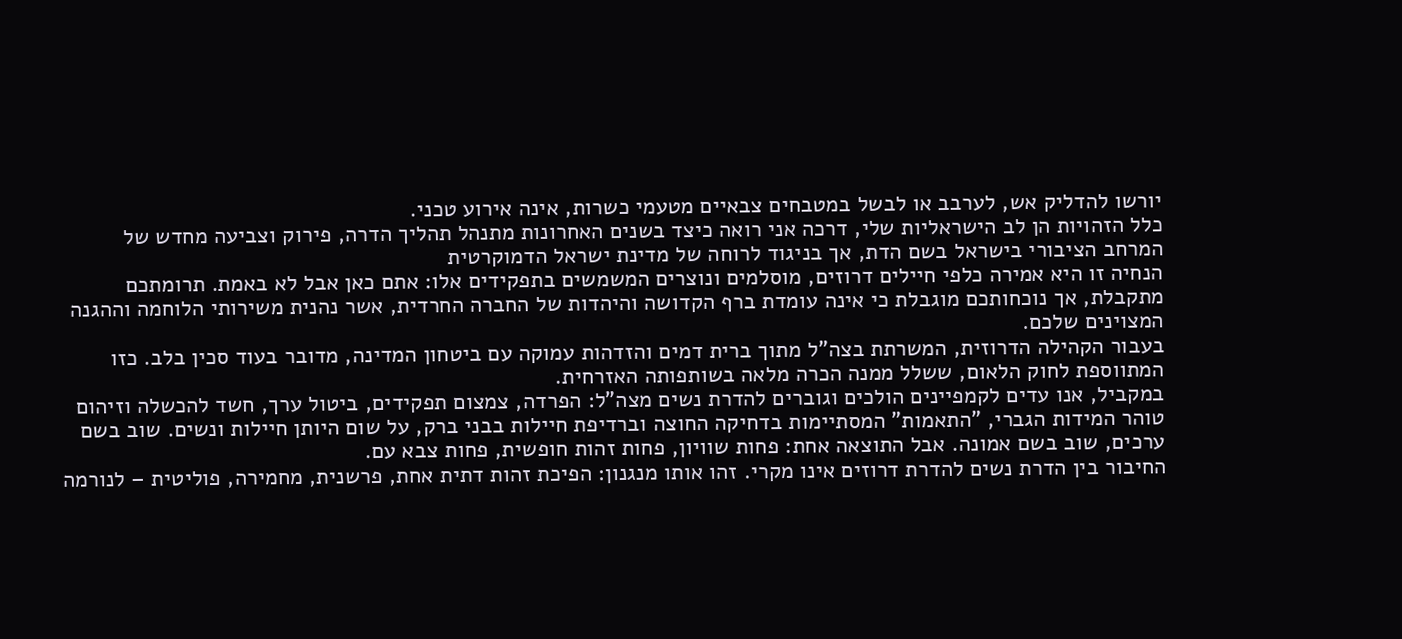יורשו להדליק אש, לערבב או לבשל במטבחים צבאיים מטעמי כשרות, אינה אירוע טכני.
כלל הזהויות הן לב הישראליות שלי, דרכה אני רואה כיצד בשנים האחרונות מתנהל תהליך הדרה, פירוק וצביעה מחדש של המרחב הציבורי בישראל בשם הדת, אך בניגוד לרוחה של מדינת ישראל הדמוקרטית
הנחיה זו היא אמירה כלפי חיילים דרוזים, מוסלמים ונוצרים המשמשים בתפקידים אלו: אתם כאן אבל לא באמת. תרומתכם מתקבלת, אך נוכחותכם מוגבלת כי אינה עומדת ברף הקדושה והיהדות של החברה החרדית, אשר נהנית משירותי הלוחמה וההגנה המצוינים שלכם.
בעבור הקהילה הדרוזית, המשרתת בצה"ל מתוך ברית דמים והזדהות עמוקה עם ביטחון המדינה, מדובר בעוד סכין בלב. כזו המתווספת לחוק הלאום, ששלל ממנה הכרה מלאה בשותפותה האזרחית.
במקביל, אנו עדים לקמפיינים הולכים וגוברים להדרת נשים מצה"ל: הפרדה, צמצום תפקידים, ביטול ערך, חשד להכשלה וזיהום טוהר המידות הגברי, "התאמות" המסתיימות בדחיקה החוצה וברדיפת חיילות בבני ברק, על שום היותן חיילות ונשים. שוב בשם ערכים, שוב בשם אמונה. אבל התוצאה אחת: פחות שוויון, פחות זהות חופשית, פחות צבא עם.
החיבור בין הדרת נשים להדרת דרוזים אינו מקרי. זהו אותו מנגנון: הפיכת זהות דתית אחת, פרשנית, מחמירה, פוליטית – לנורמה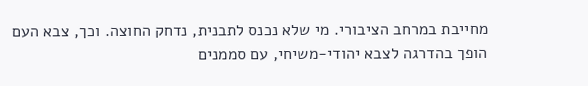מחייבת במרחב הציבורי. מי שלא נכנס לתבנית, נדחק החוצה. וכך, צבא העם הופך בהדרגה לצבא יהודי-משיחי, עם סממנים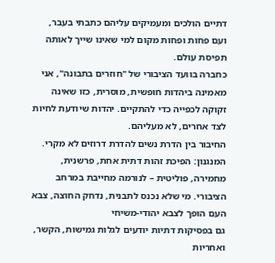דתיים הולכים ומעמיקים עליהם כתבתי בעבר, ועם פחות ופחות מקום למי שאינו שייך לאותה תפיסת עולם.
כחברה בוועד הציבורי של "חוזרים בתבונה", אני מאמינה ביהדות חופשית, מוסרית, כזו שאינה זקוקה לכפייה כדי להתקיים. יהדות שיודעת לחיות לצד אחרים, לא מעליהם.
החיבור בין הדרת נשים להדרת דרוזים לא מקרי. המנגנון: הפיכת זהות דתית אחת, פרשנית, מחמירה, פוליטית – לנורמה מחייבת במרחב הציבורי. מי שלא נכנס לתבנית, נדחק החוצה, צבא העם הופך לצבא יהודי-משיחי
גם בפסיקות דתיות יודעים לגלות גמישות, הקשר, ואחריות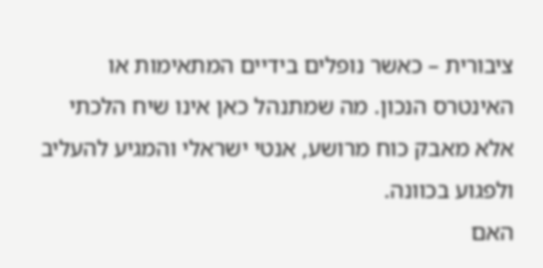ציבורית – כאשר נופלים בידיים המתאימות או האינטרס הנכון. מה שמתנהל כאן אינו שיח הלכתי אלא מאבק כוח מרושע, אנטי ישראלי והמגיע להעליב ולפגוע בכוונה.
האם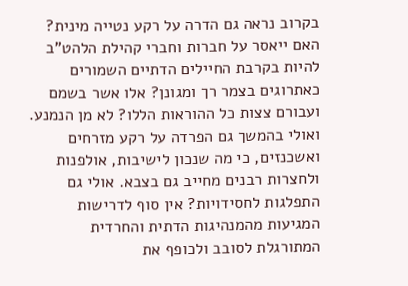בקרוב נראה גם הדרה על רקע נטייה מינית? האם ייאסר על חברות וחברי קהילת הלהט"ב להיות בקרבת החיילים הדתיים השמורים כאתרוגים בצמר רך ומגונן? אלו אשר בשמם ועבורם צצות כל ההוראות הללו? לא מן הנמנע.
ואולי בהמשך גם הפרדה על רקע מזרחים ואשכנזים, כי מה שנכון לישיבות, אולפנות ולחצרות רבנים מחייב גם בצבא. אולי גם התפלגות לחסידויות? אין סוף לדרישות המגיעות מהמנהיגות הדתית והחרדית המתורגלת לסובב ולכופף את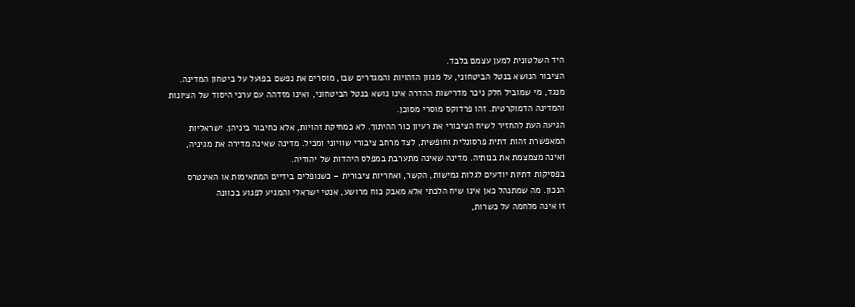היד השלטונית למען עצמם בלבד.
הציבור הנושא בנטל הביטחוני, על מגוון הזהויות והמגדרים שבו, מוסרים את נפשם בפועל על ביטחון המדינה. מנגד, מי שמוביל חלק ניכר מדרישות ההדרה אינו נושא בנטל הביטחוני, ואינו מזדהה עם ערכי היסוד של הציונות והמדינה הדמוקרטית. זהו פרדוקס מוסרי מסוכן.
הגיעה העת להחזיר לשיח הציבורי את רעיון כור ההיתוך. לא כמחיקת זהויות, אלא כחיבור ביניהן. ישראליות המאפשרת זהות דתית פרסונלית וחופשית, לצד מרחב ציבורי שוויוני ומכיל. מדינה שאינה מדירה את מגיניה, ואינה מצמצמת את בנותיה. מדינה שאינה מתערבת במפלס היהדות של יהודיה.
בפסיקות דתיות יודעים לגלות גמישות, הקשר, ואחריות ציבורית – כשנופלים בידיים המתאימות או האינטרס הנכון. מה שמתנהל כאן אינו שיח הלכתי אלא מאבק כוח מרושע, אנטי ישראלי והמגיע לפגוע בכוונה
זו אינה מלחמה על כשרות,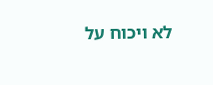לא ויכוח על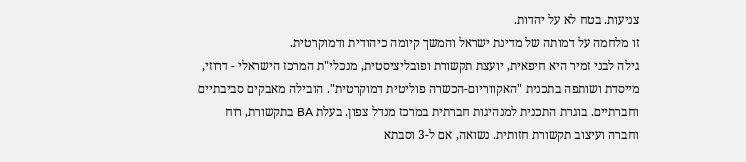צניעות. בטח לא על יהדות.
זו מלחמה על דמותה של מדינת ישראל והמשך קיומה כיהודית ודמוקרטית.
גילה לבני זמיר היא חיפאית, יועצת תקשורת ופובליציסטית, מנכלי"ת המרכז הישראלי - דרוזי, מייסדת ושותפה בתכנית "האקווריום-הכשרה פוליטית דמוקרטית". הובילה מאבקים סביבתיים וחברתיים. בוגרת התכנית למנהיגות חברתית במרכז מנדל צפון. בעלת BA בתקשורת, רוח וחברה ועיצוב תקשורת חזותית. נשואה, אם ל-3 וסבתא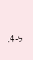ל-4.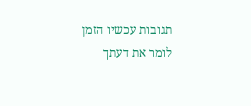תגובות עכשיו הזמן לומר את דעתך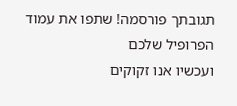תגובתך פורסמה! שתפו את עמוד הפרופיל שלכם
ועכשיו אנו זקוקים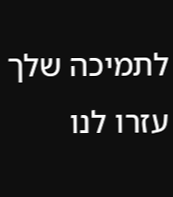לתמיכה שלך עזרו לנו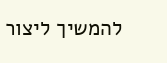להמשיך ליצור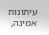עיתונות אמינה,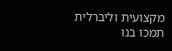מקצועית וליברלית
תמכו בנו